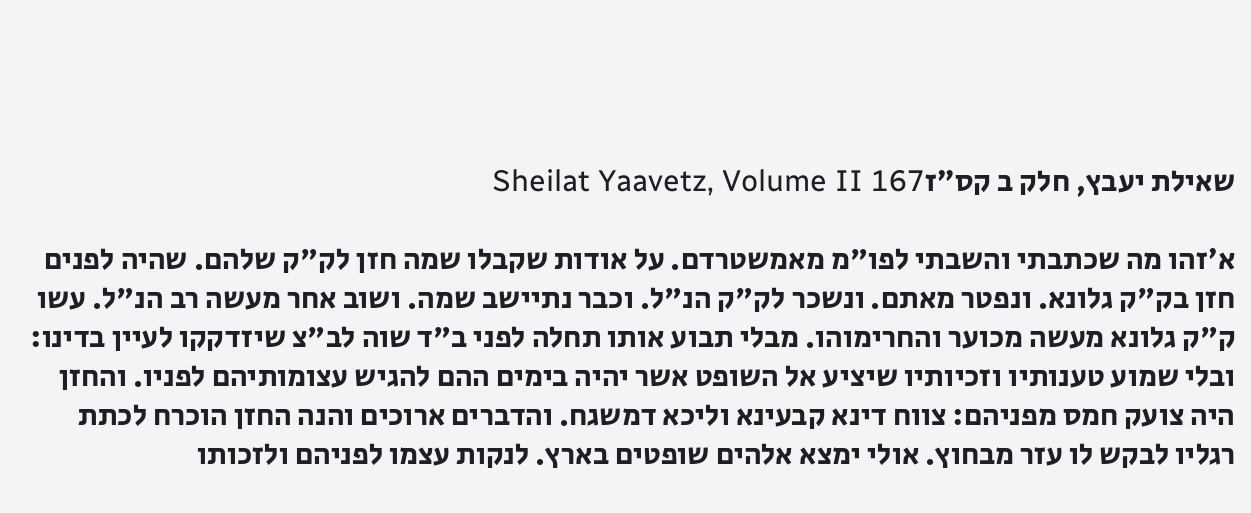שאילת יעבץ, חלק ב קס״זSheilat Yaavetz, Volume II 167

א׳זהו מה שכתבתי והשבתי לפו"מ מאמשטרדם. על אודות שקבלו שמה חזן לק"ק שלהם. שהיה לפנים חזן בק"ק גלונא. ונפטר מאתם. ונשכר לק"ק הנ"ל. וכבר נתיישב שמה. ושוב אחר מעשה רב הנ"ל. עשו ק"ק גלונא מעשה מכוער והחרימוהו. מבלי תבוע אותו תחלה לפני ב"ד שוה לב"צ שיזדקקו לעיין בדינו: ובלי שמוע טענותיו וזכיותיו שיציע אל השופט אשר יהיה בימים ההם להגיש עצומותיהם לפניו. והחזן היה צועק חמס מפניהם: צווח דינא קבעינא וליכא דמשגח. והדברים ארוכים והנה החזן הוכרח לכתת רגליו לבקש לו עזר מבחוץ. אולי ימצא אלהים שופטים בארץ. לנקות עצמו לפניהם ולזכותו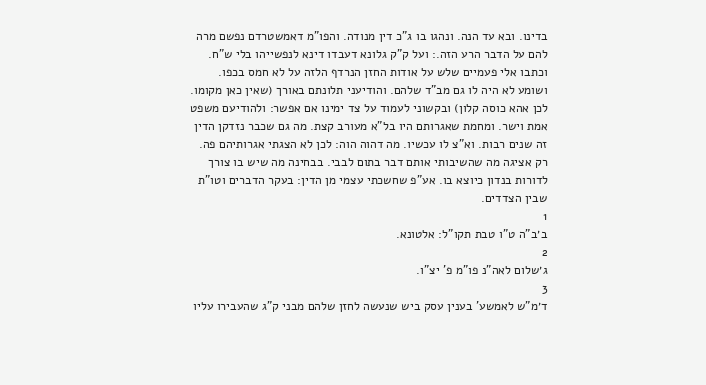בדינו. ובא עד הנה. ונהגו בו ג"כ דין מנודה. והפו"מ דאמשטרדם נפשם מרה להם על הדבר הרע הזה.: ועל ק"ק גלונא דעבדו דינא לנפשייהו בלי ש"ח. וכתבו אלי פעמיים שלש על אודות החזן הנרדף הלזה על לא חמס בכפו. ושומע לא היה לו גם מב"ד שלהם. והודיעני תלונתם באורך (שאין כאן מקומו. לכן אהא כוסה קלון) ובקשוני לעמוד על צד ימינו אם אפשר: ולהודיעם משפט אמת וישר. ומחמת שאגרותם היו בל"א מעורב קצת. מה גם שכבר נזדקן הדין זה שנים רבות. וא"צ לו עכשיו. מה דהוה הוה: לכן לא הצגתי אגרותיהם פה. רק אציגה מה שהשיבותי אותם דבר בתום לבבי. בבחינה מה שיש בו צורך לדורות בנדון כיוצא בו. אע"פ שחשכתי עצמי מן הדין: בעקר הדברים וטו"ת שבין הצדדים.
1
ב׳ב"ה ט"ו טבת תקו"ל: אלטונא.
2
ג׳שלום לאה"נ פו"מ פ' יצ"ו.
3
ד׳מ"ש לאמשע' בענין עסק ביש שנעשה לחזן שלהם מבני ק"ג שהעבירו עליו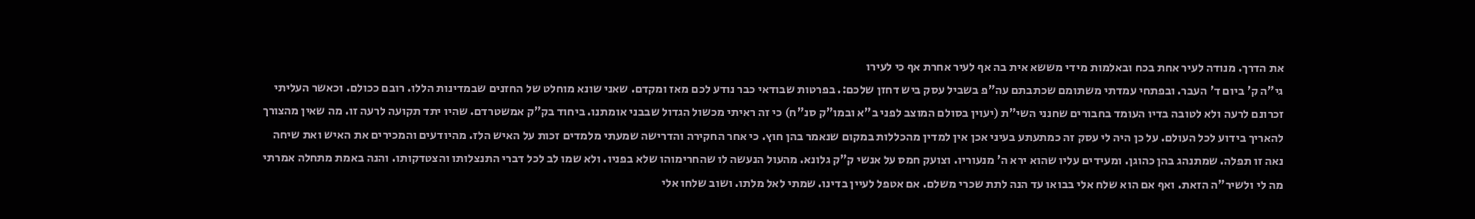את הדרך. מנודה לעיר אחת בכח ובאלמות מידי מששא אית בה אף לעיר אחרת אף כי לעירו
גי"ה ק' ביום ד' העבר. ובפתחי עמדתי משתומם שכתבתם עה"פ בשביל עסק ביש דחזן שלכם:. בפרטות שבודאי כבר נודע לכם מאז ומקדם. שאני שונא מוחלט של החזנים שבמדינות הללו. רובם ככולם. וכאשר העליתי זכרונם לרעה ולא לטובה בדיו העומד בחבורים שחנני השי"ת (יעוין בסולם המוצב לפני ב"א ובמו"ק סנ"ח) כי זה ראיתי מכשול הגדול שבבני אומתנו. ביחוד בק"ק אמשטרדם. שהיו יתד תקועה לרעה זו. מה שאין מהצורך להאריך בידוע לכל העולם. על כן היה לי עסק זה כמתעתע בעיני אכן אין למדין מהכללות במקום שנאמר בהן חוץ. כי אחר החקירה והדרישה שמעתי מלמדים זכות על האיש הלז. מהיודעים והמכירים את האיש ואת שיחה נאה זו תפלה. שמתנהג בהן כהוגן. ומעידים עליו שהוא ירא ה' מנעוריו. וצועק חמס על אנשי ק"ק גלונא. מהעול הנעשה לו שהחרימוהו שלא בפניו. ולא שמו לב לכל דברי התנצלותו והצטדקותו. והנה באמת מתחלה אמרתי מה לי ולשיר"ה הזאת. ואף אם הוא שלח אלי בבואו עד הנה לתת שכרי משלם. אם אטפל לעיין בדינו. שמתי לאל מלתו. ושוב שלחו אלי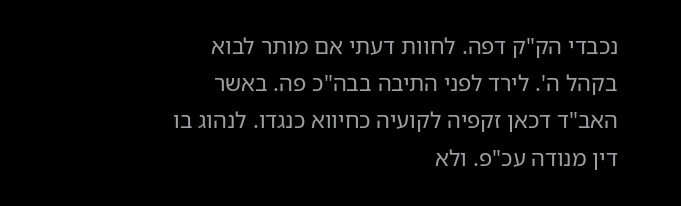נכבדי הק"ק דפה. לחוות דעתי אם מותר לבוא בקהל ה'. לירד לפני התיבה בבה"כ פה. באשר האב"ד דכאן זקפיה לקועיה כחיווא כנגדו. לנהוג בו דין מנודה עכ"פ. ולא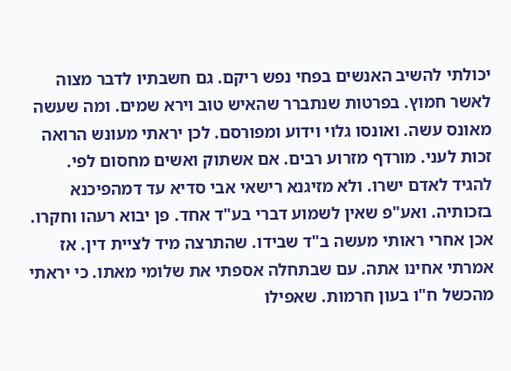יכולתי להשיב האנשים בפחי נפש ריקם. גם חשבתיו לדבר מצוה לאשר חמוץ. בפרטות שנתברר שהאיש טוב וירא שמים. ומה שעשה מאונס עשה. ואונסו גלוי וידוע ומפורסם. לכן יראתי מעונש הרואה זכות לעני. מורדף מזרוע רבים. אם אשתוק ואשים מחסום לפי. להגיד לאדם ישרו. ולא מזיגנא רישאי אבי סדיא עד דמהפיכנא בזכותיה. ואע"פ שאין לשמוע דברי בע"ד אחד. פן יבוא רעהו וחקרו. אכן אחרי ראותי מעשה ב"ד שבידו. שהתרצה מיד לציית דין. אז אמרתי אחינו אתה. עם שבתחלה אספתי את שלומי מאתו. כי יראתי מהכשל ח"ו בעון חרמות. שאפילו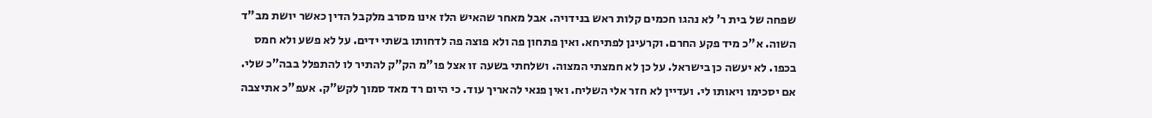שפחה של בית ר' לא נהגו חכמים קלות ראש בנידויה. אבל מאחר שהאיש הלז אינו מסרב מלקבל הדין כאשר יושת מב"ד השוה. א"כ מיד פקע החרם. וקרעינן לפתיחא. ואין פתחון פה ולא פוצה פה לדחותו בשתי ידים. על לא פשע ולא חמס בכפו. לא יעשה כן בישראל. על כן לא חמצתי המצוה. ושלחתי בשעה זו אצל פו"מ הק"ק להתיר לו להתפלל בבה"כ שלי. אם יסכימו ויאותו לי. ועדיין לא חזר אלי השליח. ואין פנאי להאריך עוד. כי היום רד מאד סמוך לקש"ק. אעפ"כ אתיצבה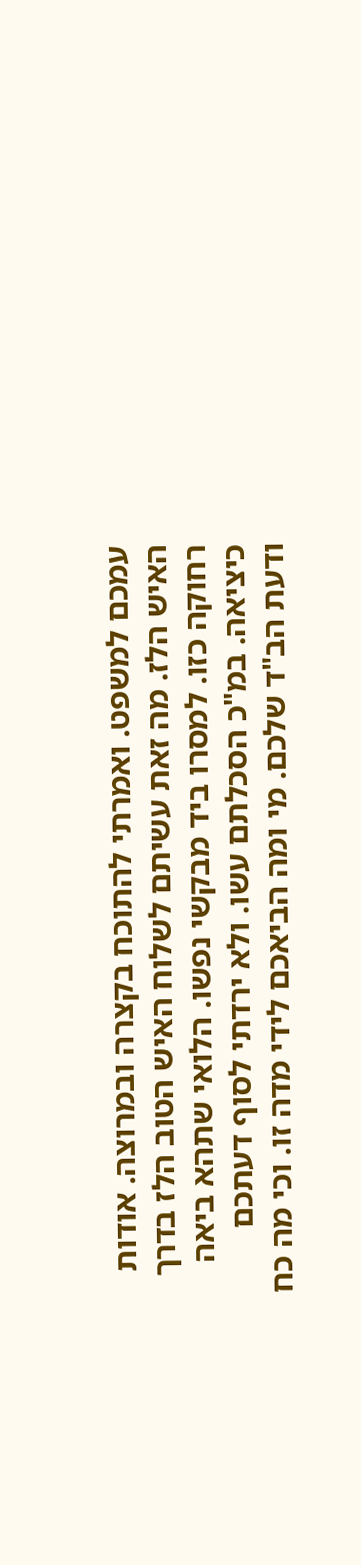עמכם למשפט. ואמרתי להתוכח בקצרה ובמרוצה. אודות האיש הלז. מה זאת עשיתם לשלוח האיש הטוב הלז בדרך רחוקה כזו. למסרו ביד מבקשי נפשו. הלואי שתהא ביאה כיציאה. במ"כ הסכלתם עשו. ולא ירדתי לסוף דעתכם ודעת הב"ד שלכם. מי ומה הביאכם לידי מדה זו. וכי מה כח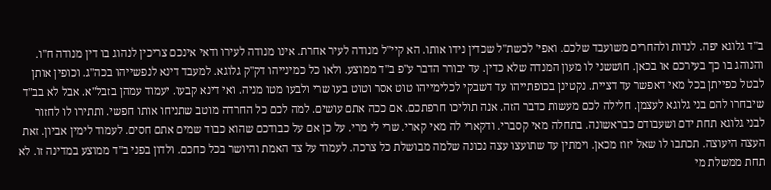ב"ד גלוגא יפה. לנדות ולהחרים משועבד שלכם. ואפי' לכשת"ל שכדין נידו אותו. הא קיי"ל מנודה לעיר אחרת. אינו מנודה לעירו ודאי אינכם צריכין לנהוג בו דין מנודה ח"ו. והנוהג בו כך בעירכם או בכאן. חוששני לו מעון המנדה שלא כדין. עד יבורר הדבר ע"פ ב"ד ממוצע. ולאו כל כמינייהו דק"ק גלוגא. למעבד דינא לנפשייהו בכה"ג. וכופין אותן לבטל כפייתן בכל מאי דאפשר עד דציית. נקטינן בכופתייהו עד דשבקי לכלימייהו טוט אסר וטוט בעו שרי ולבעו מטו מניה. ואי דינא קבעו. יעמוד עמהן בזבל"א. אבל לא בב"ד שיבחרו להם בני גלוגא לעצמן. חלילה לכם מעשות כדבר הזה. אנה תוליכו חרפתכם. אם ככה אתם עושים. למה לכם כל החרדה מוטב שתניחו אותו חפשי. ותתירו לו לחזור לבני גלוגא תחת ידם ושעבודם כבראשונה. בתחלה מאי קסברי. ודקארי לה מאי קארי. שרי לי מרי. על כן אם על כבודכם שהוא כבוד שמים אתם חסים. לעמוד לימין אביון. זאת העצה היעוצה. תכתבו לו שאל יזוז מכאן. וימתין עד שתועצו עצה נכונה שלמה מבושלת כל צרכה. לעמוד על צד האמת והיושר בכל כחכם. ולדון בפני ב"ד ממוצע במדינה זו. לא תחת ממשלת מי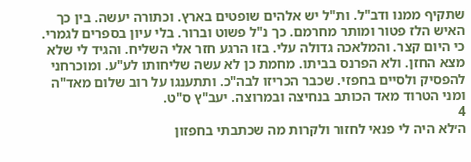שתקיף ממנו ודב"ל. ות"ל יש אלהים שופטים בארץ. וכתורה יעשה. בין כך האיש הלז פטור ומותר מחרמם. כך נ"ל פשוט וברור. בלי עיון בספרים לגמרי. כי היום קצר. והמלאכה גדולה עלי. בזו הרגע חזר אלי השליח. והגיד לי שלא מצא החזן. ולא הפרנס בביתו. מחמת כן לא עשה שליחותו לע"ע. ומוכרחני להפסיק ולסיים בחפזי. שכבר הכריזו לבה"כ. ותתענגו על רוב שלום מאד"ה ומני הטרוד מאד הכותב בנחיצה ובמרוצה. יעב"ץ ס"ט.
4
ה׳לא היה לי פנאי לחזור ולקרות מה שכתבתי בחפזון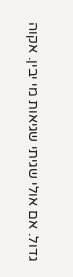גדול. אם אולי שגיתי שגיאות מי יבין. אקוה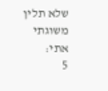שלא תלין משוגתי אתי:
5